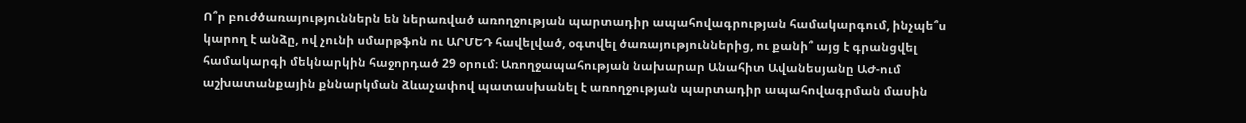Ո՞ր բուժծառայություններն են ներառված առողջության պարտադիր ապահովագրության համակարգում, ինչպե՞ս կարող է անձը, ով չունի սմարթֆոն ու ԱՐՄԵԴ հավելված, օգտվել ծառայություններից, ու քանի՞ այց է գրանցվել համակարգի մեկնարկին հաջորդած 29 օրում։ Առողջապահության նախարար Անահիտ Ավանեսյանը ԱԺ-ում աշխատանքային քննարկման ձևաչափով պատասխանել է առողջության պարտադիր ապահովագրման մասին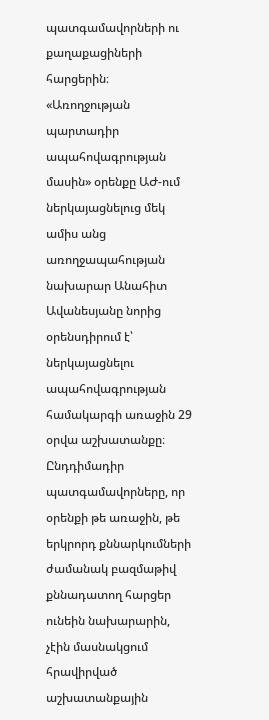պատգամավորների ու քաղաքացիների հարցերին։
«Առողջության պարտադիր ապահովագրության մասին» օրենքը ԱԺ-ում ներկայացնելուց մեկ ամիս անց առողջապահության նախարար Անահիտ Ավանեսյանը նորից օրենսդիրում է՝ ներկայացնելու ապահովագրության համակարգի առաջին 29 օրվա աշխատանքը։ Ընդդիմադիր պատգամավորները, որ օրենքի թե առաջին, թե երկրորդ քննարկումների ժամանակ բազմաթիվ քննադատող հարցեր ունեին նախարարին, չէին մասնակցում հրավիրված աշխատանքային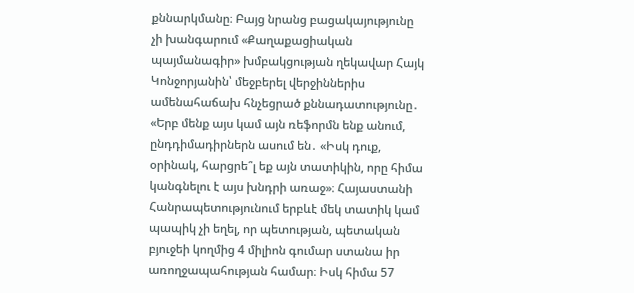քննարկմանը։ Բայց նրանց բացակայությունը չի խանգարում «Քաղաքացիական պայմանագիր» խմբակցության ղեկավար Հայկ Կոնջորյանին՝ մեջբերել վերջիններիս ամենահաճախ հնչեցրած քննադատությունը․
«Երբ մենք այս կամ այն ռեֆորմն ենք անում, ընդդիմադիրներն ասում են․ «Իսկ դուք, օրինակ, հարցրե՞լ եք այն տատիկին, որը հիմա կանգնելու է այս խնդրի առաջ»։ Հայաստանի Հանրապետությունում երբևէ մեկ տատիկ կամ պապիկ չի եղել, որ պետության, պետական բյուջեի կողմից 4 միլիոն գումար ստանա իր առողջապահության համար։ Իսկ հիմա 57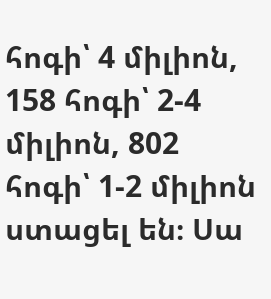հոգի՝ 4 միլիոն, 158 հոգի՝ 2-4 միլիոն, 802 հոգի՝ 1-2 միլիոն ստացել են։ Սա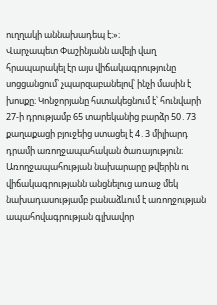ուղղակի աննախադեպ է։»։
Վարչապետ Փաշինյանն ավելի վաղ հրապարակել էր այս վիճակագրությունը սոցցանցում՝ չպարզաբանելով՝ ինչի մասին է խոսքը։ Կոնջորյանը հստակեցնում է՝ հունվարի 27-ի դրությամբ 65 տարեկանից բարձր 50․73 քաղաքացի բյուջեից ստացել է 4․3 միլիարդ դրամի առողջապահական ծառայություն։ Առողջապահության նախարարը թվերին ու վիճակագրությանն անցնելուց առաջ մեկ նախադասությամբ բանաձևում է առողջության ապահովագրության գլխավոր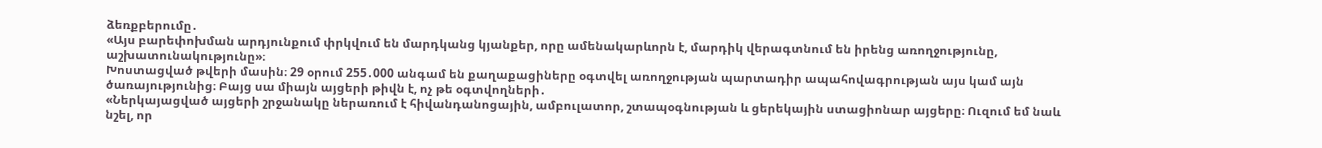ձեռքբերումը․
«Այս բարեփոխման արդյունքում փրկվում են մարդկանց կյանքեր, որը ամենակարևորն է, մարդիկ վերագտնում են իրենց առողջությունը, աշխատունակությունը»։
Խոստացված թվերի մասին։ 29 օրում 255․000 անգամ են քաղաքացիները օգտվել առողջության պարտադիր ապահովագրության այս կամ այն ծառայությունից։ Բայց սա միայն այցերի թիվն է, ոչ թե օգտվողների․
«Ներկայացված այցերի շրջանակը ներառում է հիվանդանոցային, ամբուլատոր, շտապօգնության և ցերեկային ստացիոնար այցերը։ Ուզում եմ նաև նշել, որ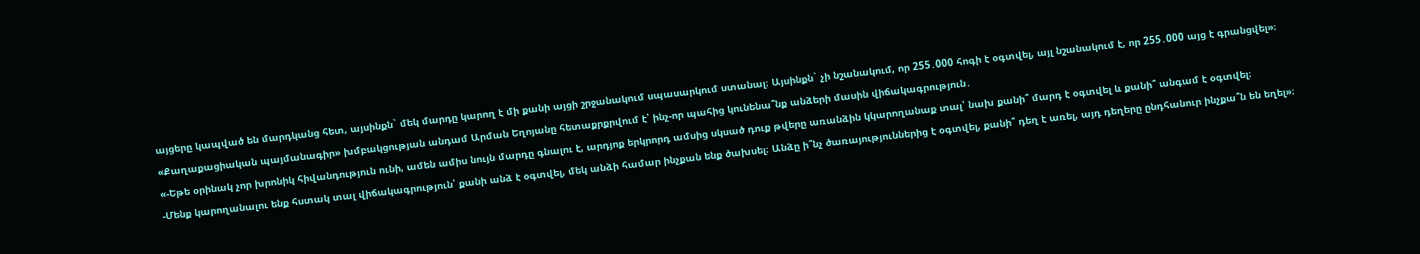այցերը կապված են մարդկանց հետ, այսինքն` մեկ մարդը կարող է մի քանի այցի շրջանակում սպասարկում ստանալ։ Այսինքն` չի նշանակում, որ 255․000 հոգի է օգտվել, այլ նշանակում է, որ 255․000 այց է գրանցվել»։
«Քաղաքացիական պայմանագիր» խմբակցության անդամ Արման Եղոյանը հետաքրքրվում է՝ ինչ-որ պահից կունենա՞նք անձերի մասին վիճակագրություն․
«-Եթե օրինակ չոր խրոնիկ հիվանդություն ունի, ամեն ամիս նույն մարդը գնալու է, արդյոք երկրորդ ամսից սկսած դուք թվերը առանձին կկարողանաք տալ՝ նախ քանի՞ մարդ է օգտվել և քանի՞ անգամ է օգտվել։
-Մենք կարողանալու ենք հստակ տալ վիճակագրություն՝ քանի անձ է օգտվել, մեկ անձի համար ինչքան ենք ծախսել։ Անձը ի՞նչ ծառայություններից է օգտվել, քանի՞ դեղ է առել, այդ դեղերը ընդհանուր ինչքա՞ն են եղել»։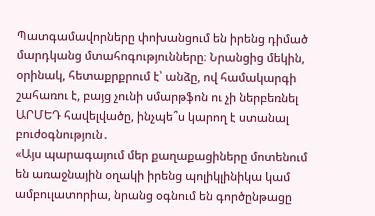Պատգամավորները փոխանցում են իրենց դիմած մարդկանց մտահոգությունները։ Նրանցից մեկին, օրինակ, հետաքրքրում է՝ անձը, ով համակարգի շահառու է, բայց չունի սմարթֆոն ու չի ներբեռնել ԱՐՄԵԴ հավելվածը, ինչպե՞ս կարող է ստանալ բուժօգնություն․
«Այս պարագայում մեր քաղաքացիները մոտենում են առաջնային օղակի իրենց պոլիկլինիկա կամ ամբուլատորիա, նրանց օգնում են գործընթացը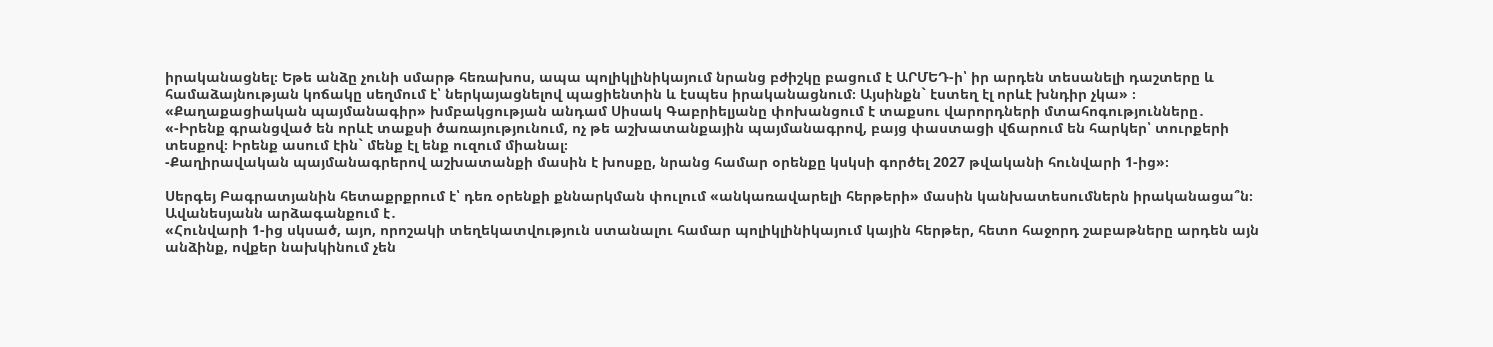իրականացնել։ Եթե անձը չունի սմարթ հեռախոս, ապա պոլիկլինիկայում նրանց բժիշկը բացում է ԱՐՄԵԴ-ի՝ իր արդեն տեսանելի դաշտերը և համաձայնության կոճակը սեղմում է՝ ներկայացնելով պացիենտին և էսպես իրականացնում։ Այսինքն` էստեղ էլ որևէ խնդիր չկա» ։
«Քաղաքացիական պայմանագիր» խմբակցության անդամ Սիսակ Գաբրիելյանը փոխանցում է տաքսու վարորդների մտահոգությունները․
«-Իրենք գրանցված են որևէ տաքսի ծառայությունում, ոչ թե աշխատանքային պայմանագրով, բայց փաստացի վճարում են հարկեր՝ տուրքերի տեսքով։ Իրենք ասում էին` մենք էլ ենք ուզում միանալ։
-Քաղիրավական պայմանագրերով աշխատանքի մասին է խոսքը, նրանց համար օրենքը կսկսի գործել 2027 թվականի հունվարի 1-ից»։

Սերգեյ Բագրատյանին հետաքրքրում է՝ դեռ օրենքի քննարկման փուլում «անկառավարելի հերթերի» մասին կանխատեսումներն իրականացա՞ն։ Ավանեսյանն արձագանքում է․
«Հունվարի 1-ից սկսած, այո, որոշակի տեղեկատվություն ստանալու համար պոլիկլինիկայում կային հերթեր, հետո հաջորդ շաբաթները արդեն այն անձինք, ովքեր նախկինում չեն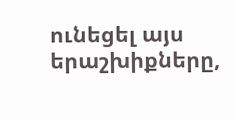ունեցել այս երաշխիքները,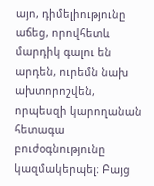այո, դիմելիությունը աճեց, որովհետև մարդիկ գալու են արդեն, ուրեմն նախ ախտորոշվեն, որպեսզի կարողանան հետագա բուժօգնությունը կազմակերպել։ Բայց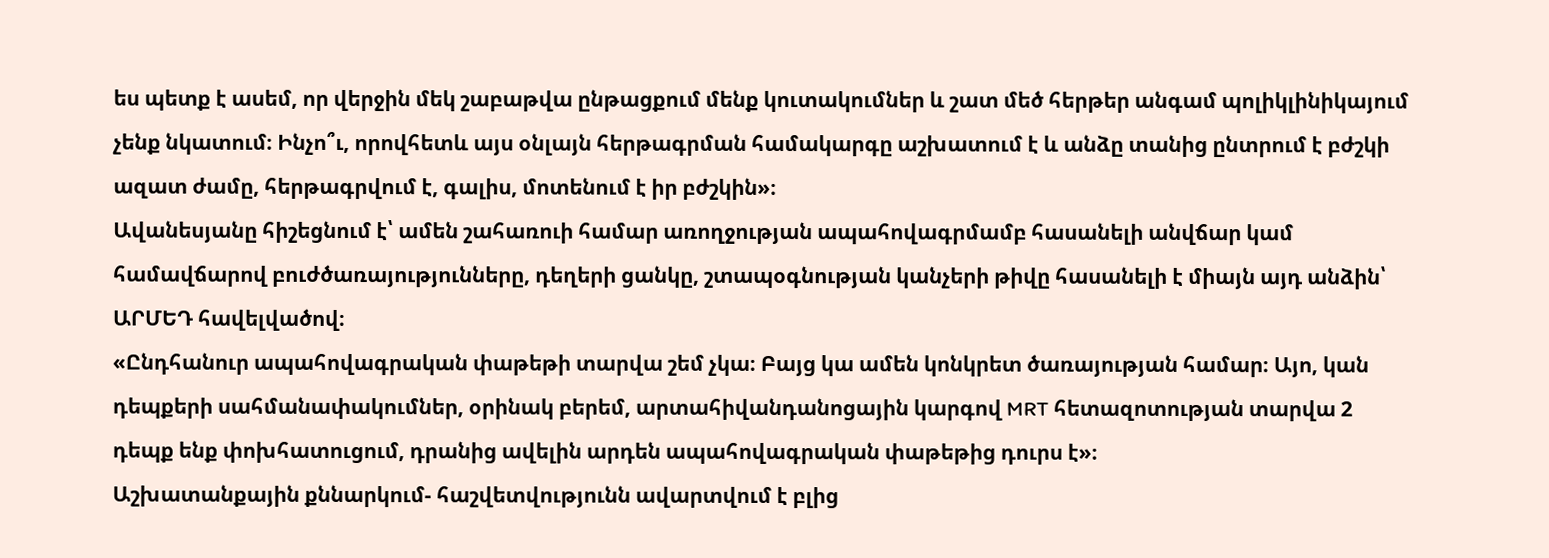ես պետք է ասեմ, որ վերջին մեկ շաբաթվա ընթացքում մենք կուտակումներ և շատ մեծ հերթեր անգամ պոլիկլինիկայում չենք նկատում։ Ինչո՞ւ, որովհետև այս օնլայն հերթագրման համակարգը աշխատում է և անձը տանից ընտրում է բժշկի ազատ ժամը, հերթագրվում է, գալիս, մոտենում է իր բժշկին»։
Ավանեսյանը հիշեցնում է՝ ամեն շահառուի համար առողջության ապահովագրմամբ հասանելի անվճար կամ համավճարով բուժծառայությունները, դեղերի ցանկը, շտապօգնության կանչերի թիվը հասանելի է միայն այդ անձին՝ ԱՐՄԵԴ հավելվածով։
«Ընդհանուր ապահովագրական փաթեթի տարվա շեմ չկա։ Բայց կա ամեն կոնկրետ ծառայության համար։ Այո, կան դեպքերի սահմանափակումներ, օրինակ բերեմ, արտահիվանդանոցային կարգով MRT հետազոտության տարվա 2 դեպք ենք փոխհատուցում, դրանից ավելին արդեն ապահովագրական փաթեթից դուրս է»։
Աշխատանքային քննարկում- հաշվետվությունն ավարտվում է բլից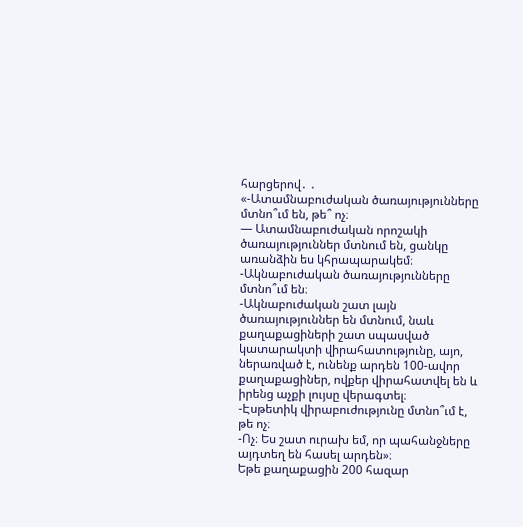հարցերով․ ․
«-Ատամնաբուժական ծառայությունները մտնո՞ւմ են, թե՞ ոչ։
— Ատամնաբուժական որոշակի ծառայություններ մտնում են, ցանկը առանձին ես կհրապարակեմ։
-Ակնաբուժական ծառայությունները մտնո՞ւմ են։
-Ակնաբուժական շատ լայն ծառայություններ են մտնում, նաև քաղաքացիների շատ սպասված կատարակտի վիրահատությունը, այո, ներառված է, ունենք արդեն 100-ավոր քաղաքացիներ, ովքեր վիրահատվել են և իրենց աչքի լույսը վերագտել։
-Էսթետիկ վիրաբուժությունը մտնո՞ւմ է, թե ոչ։
-Ոչ։ Ես շատ ուրախ եմ, որ պահանջները այդտեղ են հասել արդեն»։
Եթե քաղաքացին 200 հազար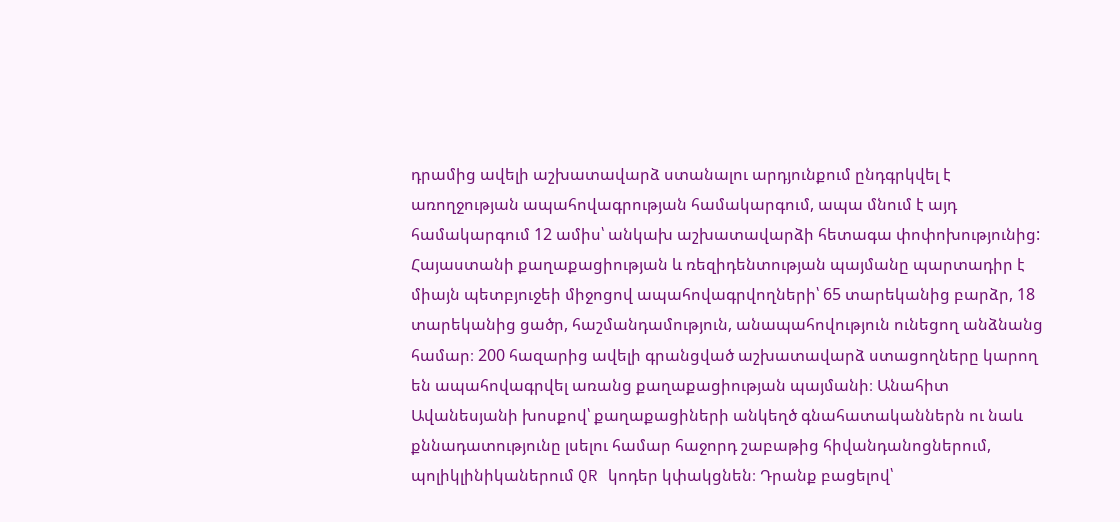դրամից ավելի աշխատավարձ ստանալու արդյունքում ընդգրկվել է առողջության ապահովագրության համակարգում, ապա մնում է այդ համակարգում 12 ամիս՝ անկախ աշխատավարձի հետագա փոփոխությունից: Հայաստանի քաղաքացիության և ռեզիդենտության պայմանը պարտադիր է միայն պետբյուջեի միջոցով ապահովագրվողների՝ 65 տարեկանից բարձր, 18 տարեկանից ցածր, հաշմանդամություն, անապահովություն ունեցող անձնանց համար։ 200 հազարից ավելի գրանցված աշխատավարձ ստացողները կարող են ապահովագրվել առանց քաղաքացիության պայմանի։ Անահիտ Ավանեսյանի խոսքով՝ քաղաքացիների անկեղծ գնահատականներն ու նաև քննադատությունը լսելու համար հաջորդ շաբաթից հիվանդանոցներում, պոլիկլինիկաներում QR կոդեր կփակցնեն։ Դրանք բացելով՝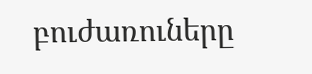բուժառուները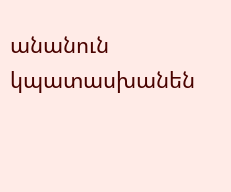անանուն կպատասխանեն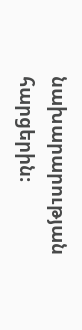նախարարության հարցերին։